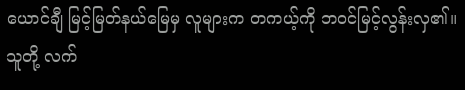ယောင်ချီ မြင့်မြတ်နယ်မြေမှ လူများက တကယ့်ကို ဘဝင်မြင့်လွန်းလှ၏။
သူတို့ လက်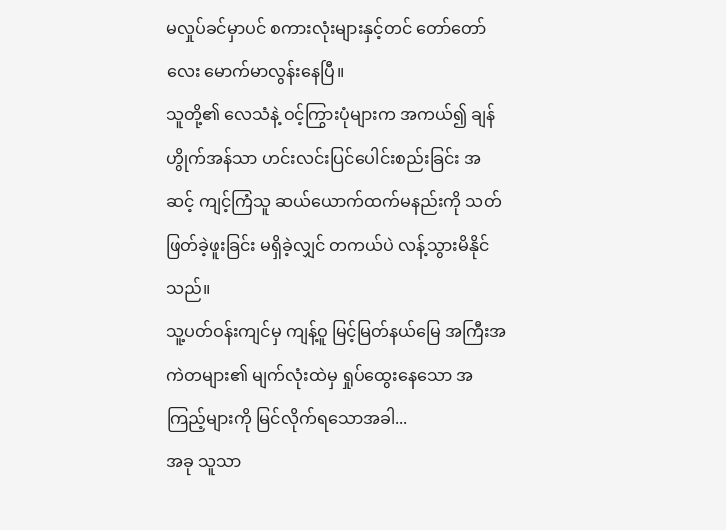မလှုပ်ခင်မှာပင် စကားလုံးများနှင့်တင် တော်တော်လေး မောက်မာလွန်းနေပြီ။
သူတို့၏ လေသံနဲ့ ဝင့်ကြွားပုံများက အကယ်၍ ချန်ဟွိုက်အန်သာ ဟင်းလင်းပြင်ပေါင်းစည်းခြင်း အဆင့် ကျင့်ကြံသူ ဆယ်ယောက်ထက်မနည်းကို သတ်ဖြတ်ခဲ့ဖူးခြင်း မရှိခဲ့လျှင် တကယ်ပဲ လန့်သွားမိနိုင်သည်။
သူ့ပတ်ဝန်းကျင်မှ ကျန့်ဝူ မြင့်မြတ်နယ်မြေ အကြီးအကဲတများ၏ မျက်လုံးထဲမှ ရှုပ်ထွေးနေသော အကြည့်များကို မြင်လိုက်ရသောအခါ...
အခု သူသာ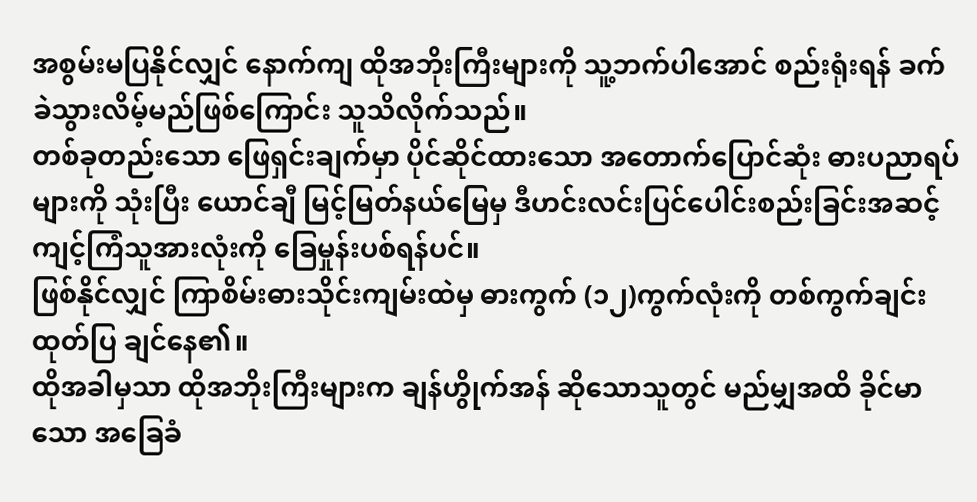အစွမ်းမပြနိုင်လျှင် နောက်ကျ ထိုအဘိုးကြီးများကို သူ့ဘက်ပါအောင် စည်းရုံးရန် ခက်ခဲသွားလိမ့်မည်ဖြစ်ကြောင်း သူသိလိုက်သည်။
တစ်ခုတည်းသော ဖြေရှင်းချက်မှာ ပိုင်ဆိုင်ထားသော အတောက်ပြောင်ဆုံး ဓားပညာရပ်များကို သုံးပြီး ယောင်ချီ မြင့်မြတ်နယ်မြေမှ ဒီဟင်းလင်းပြင်ပေါင်းစည်းခြင်းအဆင့် ကျင့်ကြံသူအားလုံးကို ခြေမှုန်းပစ်ရန်ပင်။
ဖြစ်နိုင်လျှင် ကြာစိမ်းဓားသိုင်းကျမ်းထဲမှ ဓားကွက် (၁၂)ကွက်လုံးကို တစ်ကွက်ချင်း ထုတ်ပြ ချင်နေ၏။
ထိုအခါမှသာ ထိုအဘိုးကြီးများက ချန်ဟွိုက်အန် ဆိုသောသူတွင် မည်မျှအထိ ခိုင်မာသော အခြေခံ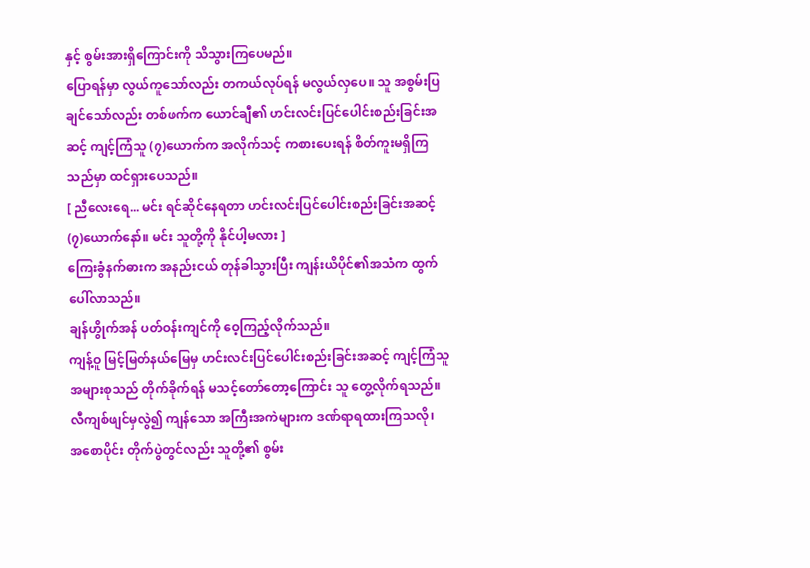နှင့် စွမ်းအားရှိကြောင်းကို သိသွားကြပေမည်။
ပြောရန်မှာ လွယ်ကူသော်လည်း တကယ်လုပ်ရန် မလွယ်လှပေ။ သူ အစွမ်းပြချင်သော်လည်း တစ်ဖက်က ယောင်ချီ၏ ဟင်းလင်းပြင်ပေါင်းစည်းခြင်းအဆင့် ကျင့်ကြံသူ (၇)ယောက်က အလိုက်သင့် ကစားပေးရန် စိတ်ကူးမရှိကြသည်မှာ ထင်ရှားပေသည်။
[ ညီလေးရေ... မင်း ရင်ဆိုင်နေရတာ ဟင်းလင်းပြင်ပေါင်းစည်းခြင်းအဆင့် (၇)ယောက်နော်။ မင်း သူတို့ကို နိုင်ပါ့မလား ]
ကြေးခွံနက်ဓားက အနည်းငယ် တုန်ခါသွားပြီး ကျန်းယိပိုင်၏အသံက ထွက်ပေါ်လာသည်။
ချန်ဟွိုက်အန် ပတ်ဝန်းကျင်ကို ဝေ့ကြည့်လိုက်သည်။
ကျန့်ဝူ မြင့်မြတ်နယ်မြေမှ ဟင်းလင်းပြင်ပေါင်းစည်းခြင်းအဆင့် ကျင့်ကြံသူ အများစုသည် တိုက်ခိုက်ရန် မသင့်တော်တော့ကြောင်း သူ တွေ့လိုက်ရသည်။ လီကျစ်ဖျင်မှလွဲ၍ ကျန်သော အကြီးအကဲများက ဒဏ်ရာရထားကြသလို၊ အစောပိုင်း တိုက်ပွဲတွင်လည်း သူတို့၏ စွမ်း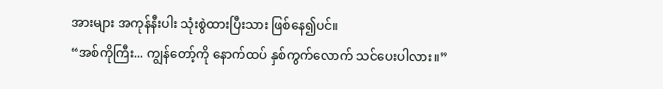အားများ အကုန်နီးပါး သုံးစွဲထားပြီးသား ဖြစ်နေ၍ပင်။
“အစ်ကိုကြီး... ကျွန်တော့်ကို နောက်ထပ် နှစ်ကွက်လောက် သင်ပေးပါလား။”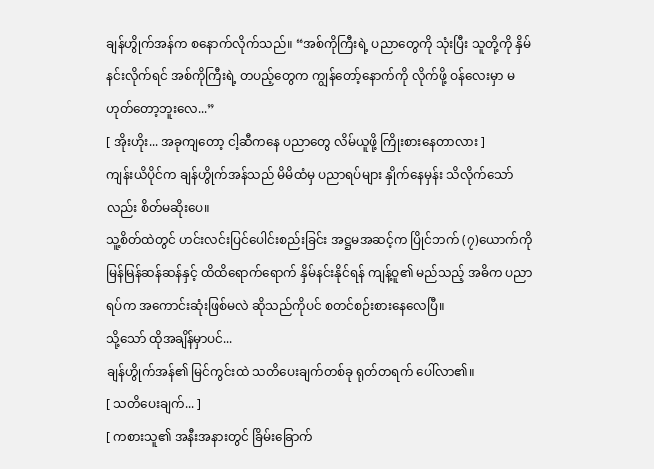ချန်ဟွိုက်အန်က စနောက်လိုက်သည်။ “အစ်ကိုကြီးရဲ့ ပညာတွေကို သုံးပြီး သူတို့ကို နှိမ်နင်းလိုက်ရင် အစ်ကိုကြီးရဲ့ တပည့်တွေက ကျွန်တော့်နောက်ကို လိုက်ဖို့ ဝန်လေးမှာ မဟုတ်တော့ဘူးလေ...”
[ အိုးဟိုး... အခုကျတော့ ငါ့ဆီကနေ ပညာတွေ လိမ်ယူဖို့ ကြိုးစားနေတာလား ]
ကျန်းယိပိုင်က ချန်ဟွိုက်အန်သည် မိမိထံမှ ပညာရပ်များ နှိုက်နေမှန်း သိလိုက်သော်လည်း စိတ်မဆိုးပေ။
သူ့စိတ်ထဲတွင် ဟင်းလင်းပြင်ပေါင်းစည်းခြင်း အဋ္ဌမအဆင့်က ပြိုင်ဘက် (၇)ယောက်ကို မြန်မြန်ဆန်ဆန်နှင့် ထိထိရောက်ရောက် နှိမ်နင်းနိုင်ရန် ကျန့်ဝူ၏ မည်သည့် အဓိက ပညာရပ်က အကောင်းဆုံးဖြစ်မလဲ ဆိုသည်ကိုပင် စတင်စဉ်းစားနေလေပြီ။
သို့သော် ထိုအချိန်မှာပင်...
ချန်ဟွိုက်အန်၏ မြင်ကွင်းထဲ သတိပေးချက်တစ်ခု ရုတ်တရက် ပေါ်လာ၏။
[ သတိပေးချက်... ]
[ ကစားသူ၏ အနီးအနားတွင် ခြိမ်းခြောက်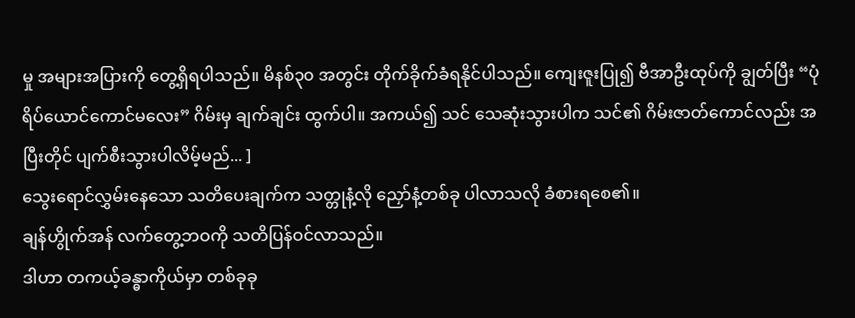မှု အများအပြားကို တွေ့ရှိရပါသည်။ မိနစ်၃၀ အတွင်း တိုက်ခိုက်ခံရနိုင်ပါသည်။ ကျေးဇူးပြု၍ ဗီအာဦးထုပ်ကို ချွတ်ပြီး “ပုံရိပ်ယောင်ကောင်မလေး” ဂိမ်းမှ ချက်ချင်း ထွက်ပါ။ အကယ်၍ သင် သေဆုံးသွားပါက သင်၏ ဂိမ်းဇာတ်ကောင်လည်း အပြီးတိုင် ပျက်စီးသွားပါလိမ့်မည်... ]
သွေးရောင်လွှမ်းနေသော သတိပေးချက်က သတ္တုနံ့လို ညှော်နံ့တစ်ခု ပါလာသလို ခံစားရစေ၏။
ချန်ဟွိုက်အန် လက်တွေ့ဘဝကို သတိပြန်ဝင်လာသည်။
ဒါဟာ တကယ့်ခန္ဓာကိုယ်မှာ တစ်ခုခု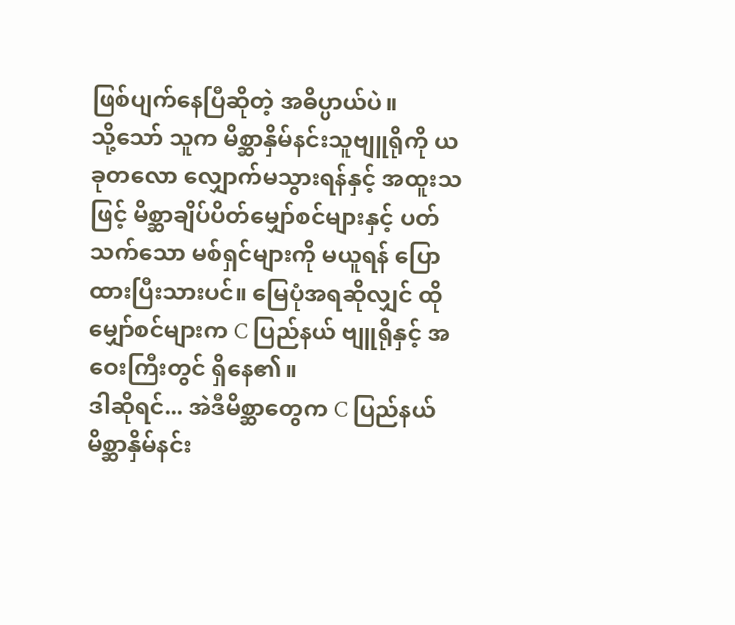ဖြစ်ပျက်နေပြီဆိုတဲ့ အဓိပ္ပာယ်ပဲ။
သို့သော် သူက မိစ္ဆာနှိမ်နင်းသူဗျူရိုကို ယခုတလော လျှောက်မသွားရန်နှင့် အထူးသဖြင့် မိစ္ဆာချိပ်ပိတ်မျှော်စင်များနှင့် ပတ်သက်သော မစ်ရှင်များကို မယူရန် ပြောထားပြီးသားပင်။ မြေပုံအရဆိုလျှင် ထိုမျှော်စင်များက C ပြည်နယ် ဗျူရိုနှင့် အဝေးကြီးတွင် ရှိနေ၏။
ဒါဆိုရင်... အဲဒီမိစ္ဆာတွေက C ပြည်နယ် မိစ္ဆာနှိမ်နင်း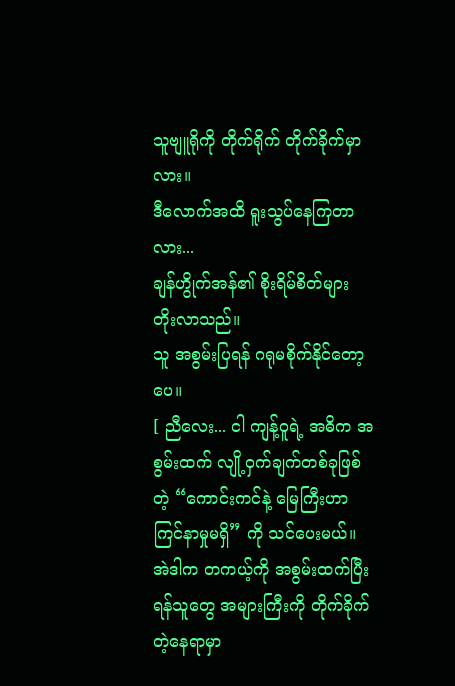သူဗျူရိုကို တိုက်ရိုက် တိုက်ခိုက်မှာလား။
ဒီလောက်အထိ ရူးသွပ်နေကြတာလား...
ချန်ဟွိုက်အန်၏ စိုးရိမ်စိတ်များ တိုးလာသည်။
သူ အစွမ်းပြရန် ဂရုမစိုက်နိုင်တော့ပေ။
[ ညီလေး... ငါ ကျန့်ဝူရဲ့ အဓိက အစွမ်းထက် လျို့ဝှက်ချက်တစ်ခုဖြစ်တဲ့ “ကောင်းကင်နဲ့ မြေကြီးဟာကြင်နာမှုမရှိ” ကို သင်ပေးမယ်။ အဲဒါက တကယ့်ကို အစွမ်းထက်ပြီး ရန်သူတွေ အများကြီးကို တိုက်ခိုက်တဲ့နေရာမှာ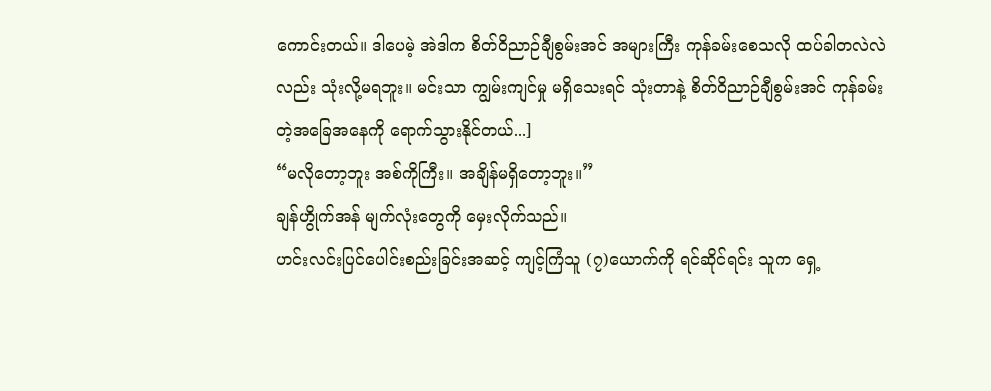ကောင်းတယ်။ ဒါပေမဲ့ အဲဒါက စိတ်ဝိညာဉ်ချီစွမ်းအင် အများကြီး ကုန်ခမ်းစေသလို ထပ်ခါတလဲလဲလည်း သုံးလို့မရဘူး။ မင်းသာ ကျွမ်းကျင်မှု မရှိသေးရင် သုံးတာနဲ့ စိတ်ဝိညာဉ်ချီစွမ်းအင် ကုန်ခမ်းတဲ့အခြေအနေကို ရောက်သွားနိုင်တယ်...]
“မလိုတော့ဘူး အစ်ကိုကြီး။ အချိန်မရှိတော့ဘူး။”
ချန်ဟွိုက်အန် မျက်လုံးတွေကို မှေးလိုက်သည်။
ဟင်းလင်းပြင်ပေါင်းစည်းခြင်းအဆင့် ကျင့်ကြံသူ (၇)ယောက်ကို ရင်ဆိုင်ရင်း သူက ရှေ့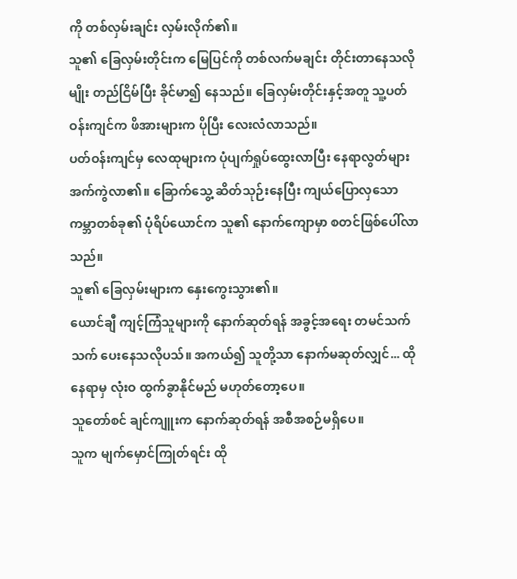ကို တစ်လှမ်းချင်း လှမ်းလိုက်၏။
သူ၏ ခြေလှမ်းတိုင်းက မြေပြင်ကို တစ်လက်မချင်း တိုင်းတာနေသလိုမျိုး တည်ငြိမ်ပြီး ခိုင်မာ၍ နေသည်။ ခြေလှမ်းတိုင်းနှင့်အတူ သူ့ပတ်ဝန်းကျင်က ဖိအားများက ပိုပြီး လေးလံလာသည်။
ပတ်ဝန်းကျင်မှ လေထုများက ပုံပျက်ရှုပ်ထွေးလာပြီး နေရာလွတ်များ အက်ကွဲလာ၏။ ခြောက်သွေ့ ဆိတ်သုဉ်းနေပြီး ကျယ်ပြောလှသော ကမ္ဘာတစ်ခု၏ ပုံရိပ်ယောင်က သူ၏ နောက်ကျောမှာ စတင်ဖြစ်ပေါ်လာသည်။
သူ၏ ခြေလှမ်းများက နှေးကွေးသွား၏။
ယောင်ချီ ကျင့်ကြံသူများကို နောက်ဆုတ်ရန် အခွင့်အရေး တမင်သက်သက် ပေးနေသလိုပသ်။ အကယ်၍ သူတို့သာ နောက်မဆုတ်လျှင်... ထိုနေရာမှ လုံးဝ ထွက်ခွာနိုင်မည် မဟုတ်တော့ပေ။
သူတော်စင် ချင်ကျူးက နောက်ဆုတ်ရန် အစီအစဉ်မရှိပေ။
သူက မျက်မှောင်ကြုတ်ရင်း ထို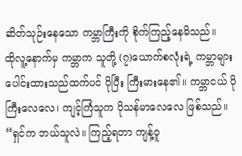ဆိတ်သုဉ်းနေသော ကမ္ဘာကြီးကို စိုက်ကြည့်နေမိသည်။
ထိုလူ့နောက်မှ ကမ္ဘာက သူတို့ (၇)ယောက်စလုံးရဲ့ ကမ္ဘာများ ပေါင်းထားသည်ထက်ပင် ပိုပြီး ကြီးမားနေ၏။ ကမ္ဘာငယ် ပိုကြီးလေလေ၊ ကျင့်ကြံသူက ပိုသန်မာလေလေ ဖြစ်သည်။
“ရှင်က ဘယ်သူလဲ။ ကြည့်ရတာ ကျန့်ဝူ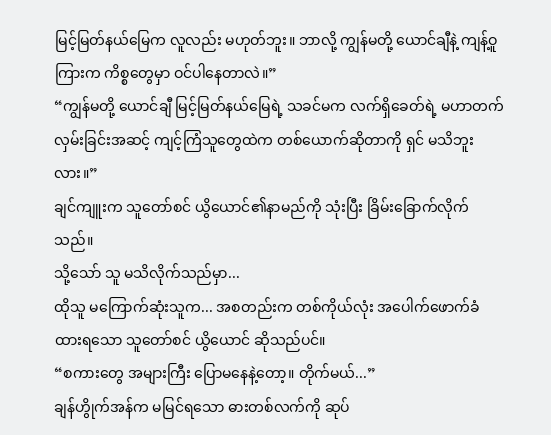မြင့်မြတ်နယ်မြေက လူလည်း မဟုတ်ဘူး။ ဘာလို့ ကျွန်မတို့ ယောင်ချီနဲ့ ကျန့်ဝူကြားက ကိစ္စတွေမှာ ဝင်ပါနေတာလဲ။”
“ကျွန်မတို့ ယောင်ချီ မြင့်မြတ်နယ်မြေရဲ့ သခင်မက လက်ရှိခေတ်ရဲ့ မဟာတက်လှမ်းခြင်းအဆင့် ကျင့်ကြံသူတွေထဲက တစ်ယောက်ဆိုတာကို ရှင် မသိဘူးလား။”
ချင်ကျူးက သူတော်စင် ယွိယောင်၏နာမည်ကို သုံးပြီး ခြိမ်းခြောက်လိုက်သည်။
သို့သော် သူ မသိလိုက်သည်မှာ...
ထိုသူ မကြောက်ဆုံးသူက... အစတည်းက တစ်ကိုယ်လုံး အပေါက်ဖောက်ခံထားရသော သူတော်စင် ယွိယောင် ဆိုသည်ပင်။
“စကားတွေ အများကြီး ပြောမနေနဲ့တော့။ တိုက်မယ်...”
ချန်ဟွိုက်အန်က မမြင်ရသော ဓားတစ်လက်ကို ဆုပ်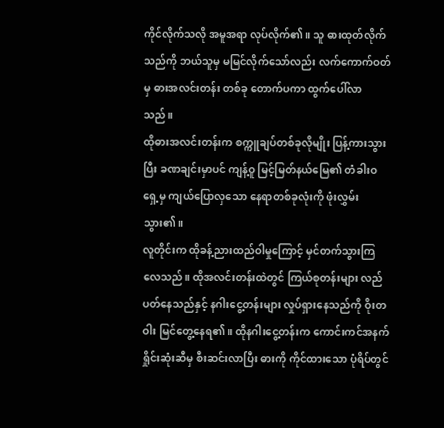ကိုင်လိုက်သလို အမူအရာ လုပ်လိုက်၏။ သူ ဓားထုတ်လိုက်သည်ကို ဘယ်သူမှ မမြင်လိုက်သော်လည်း လက်ကောက်ဝတ်မှ ဓားအလင်းတန်း တစ်ခု တောက်ပကာ ထွက်ပေါ်လာသည်။
ထိုဓားအလင်းတန်းက စက္ကူချပ်တစ်ခုလိုမျိုး ပြန့်ကားသွားပြီး ခဏချင်းမှာပင် ကျန့်ဝူ မြင့်မြတ်နယ်မြေ၏ တံခါးဝရှေ့မှ ကျယ်ပြောလှသော နေရာတစ်ခုလုံးကို ဖုံးလွှမ်းသွား၏။
လူတိုင်းက ထိုခန့်ညားထည်ဝါမှုကြောင့် မှင်တက်သွားကြလေသည်။ ထိုအလင်းတန်းထဲတွင် ကြယ်စုတန်းများ လည်ပတ်နေသည်နှင့် နဂါးငွေ့တန်းများ လှုပ်ရှားနေသည်ကို ဝိုးတဝါး မြင်တွေ့နေရ၏။ ထိုနဂါးငွေ့တန်းက ကောင်းကင်အနက်ရှိုင်းဆုံးဆီမှ စီးဆင်းလာပြီး ဓားကို ကိုင်ထားသော ပုံရိပ်တွင်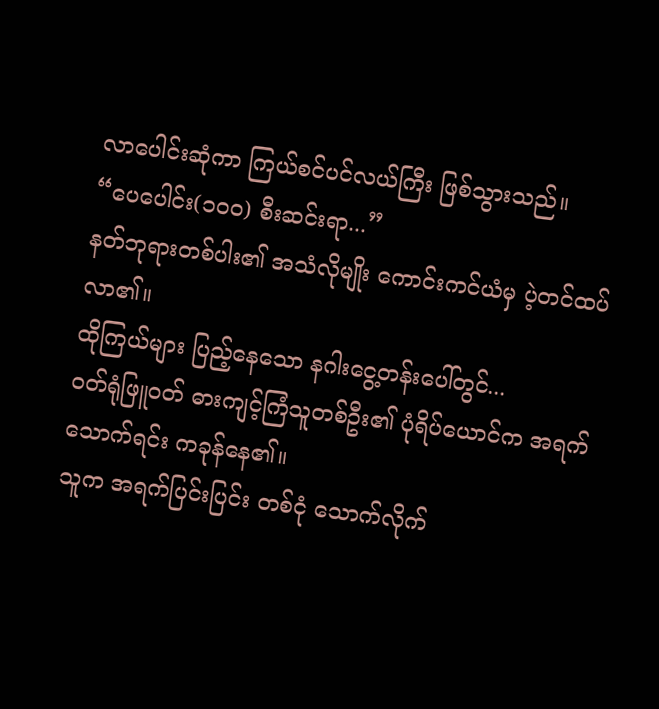လာပေါင်းဆုံကာ ကြယ်စင်ပင်လယ်ကြီး ဖြစ်သွားသည်။
“ပေပေါင်း(၁၀၀) စီးဆင်းရာ...”
နတ်ဘုရားတစ်ပါး၏ အသံလိုမျိုး ကောင်းကင်ယံမှ ပဲ့တင်ထပ်လာ၏။
ထိုကြယ်များ ပြည့်နေသော နဂါးငွေ့တန်းပေါ်တွင်...
ဝတ်ရုံဖြူဝတ် ဓားကျင့်ကြံသူတစ်ဦး၏ ပုံရိပ်ယောင်က အရက်သောက်ရင်း ကခုန်နေ၏။
သူက အရက်ပြင်းပြင်း တစ်ငုံ သောက်လိုက်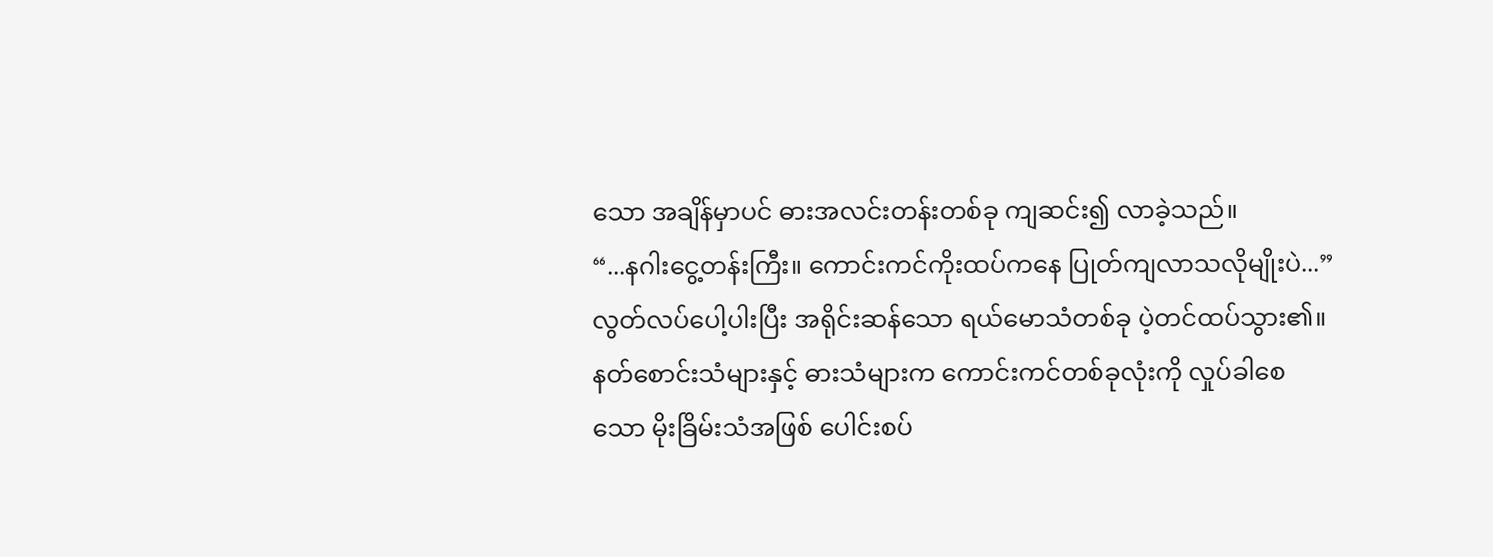သော အချိန်မှာပင် ဓားအလင်းတန်းတစ်ခု ကျဆင်း၍ လာခဲ့သည်။
“...နဂါးငွေ့တန်းကြီး။ ကောင်းကင်ကိုးထပ်ကနေ ပြုတ်ကျလာသလိုမျိုးပဲ...”
လွတ်လပ်ပေါ့ပါးပြီး အရိုင်းဆန်သော ရယ်မောသံတစ်ခု ပဲ့တင်ထပ်သွား၏။
နတ်စောင်းသံများနှင့် ဓားသံများက ကောင်းကင်တစ်ခုလုံးကို လှုပ်ခါစေသော မိုးခြိမ်းသံအဖြစ် ပေါင်းစပ်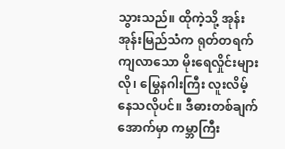သွားသည်။ ထိုကဲ့သို့ အုန်းအုန်းမြည်သံက ရုတ်တရက် ကျလာသော မိုးရေလှိုင်းများလို၊ မြွေနဂါးကြီး လူးလိမ့်နေသလိုပင်။ ဒီဓားတစ်ချက်အောက်မှာ ကမ္ဘာကြီး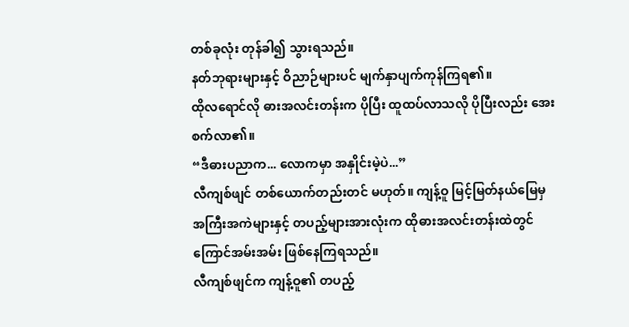တစ်ခုလုံး တုန်ခါ၍ သွားရသည်။
နတ်ဘုရားများနှင့် ဝိညာဉ်များပင် မျက်နှာပျက်ကုန်ကြရ၏။
ထိုလရောင်လို ဓားအလင်းတန်းက ပိုပြီး ထူထပ်လာသလို ပိုပြီးလည်း အေးစက်လာ၏။
“ဒီဓားပညာက... လောကမှာ အနှိုင်းမဲ့ပဲ...”
လီကျစ်ဖျင် တစ်ယောက်တည်းတင် မဟုတ်။ ကျန့်ဝူ မြင့်မြတ်နယ်မြေမှ အကြီးအကဲများနှင့် တပည့်များအားလုံးက ထိုဓားအလင်းတန်းထဲတွင် ကြောင်အမ်းအမ်း ဖြစ်နေကြရသည်။
လီကျစ်ဖျင်က ကျန့်ဝူ၏ တပည့်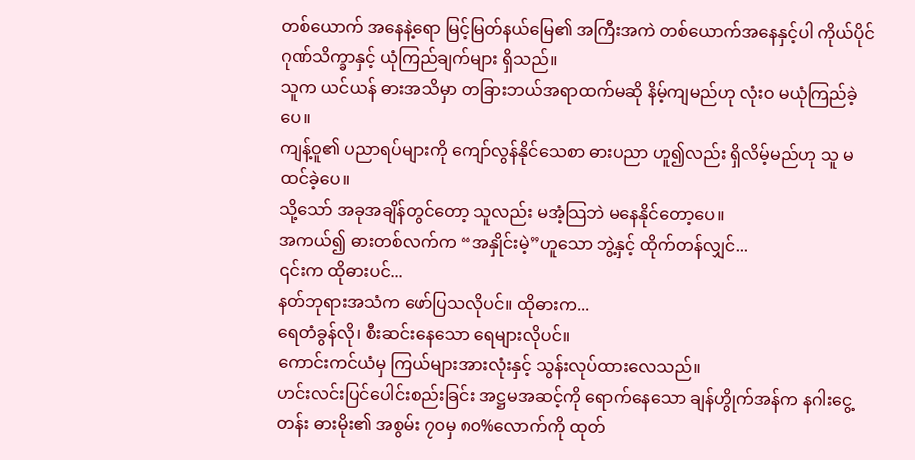တစ်ယောက် အနေနဲ့ရော မြင့်မြတ်နယ်မြေ၏ အကြီးအကဲ တစ်ယောက်အနေနှင့်ပါ ကိုယ်ပိုင် ဂုဏ်သိက္ခာနှင့် ယုံကြည်ချက်များ ရှိသည်။
သူက ယင်ယန် ဓားအသိမှာ တခြားဘယ်အရာထက်မဆို နိမ့်ကျမည်ဟု လုံးဝ မယုံကြည်ခဲ့ပေ။
ကျန့်ဝူ၏ ပညာရပ်များကို ကျော်လွန်နိုင်သေစာ ဓားပညာ ဟူ၍လည်း ရှိလိမ့်မည်ဟု သူ မထင်ခဲ့ပေ။
သို့သော် အခုအချိန်တွင်တော့ သူလည်း မအံ့သြဘဲ မနေနိုင်တော့ပေ။
အကယ်၍ ဓားတစ်လက်က “အနှိုင်းမဲ့”ဟူသော ဘွဲ့နှင့် ထိုက်တန်လျှင်...
၎င်းက ထိုဓားပင်...
နတ်ဘုရားအသံက ဖော်ပြသလိုပင်။ ထိုဓားက...
ရေတံခွန်လို၊ စီးဆင်းနေသော ရေများလိုပင်။
ကောင်းကင်ယံမှ ကြယ်များအားလုံးနှင့် သွန်းလုပ်ထားလေသည်။
ဟင်းလင်းပြင်ပေါင်းစည်းခြင်း အဋ္ဌမအဆင့်ကို ရောက်နေသော ချန်ဟွိုက်အန်က နဂါးငွေ့တန်း ဓားမိုး၏ အစွမ်း ၇၀မှ ၈၀%လောက်ကို ထုတ်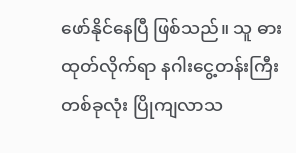ဖော်နိုင်နေပြီ ဖြစ်သည်။ သူ ဓားထုတ်လိုက်ရာ နဂါးငွေ့တန်းကြီး တစ်ခုလုံး ပြိုကျလာသ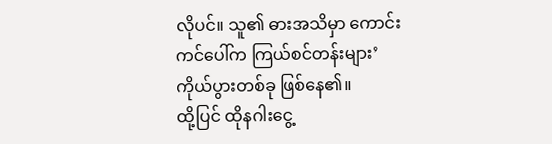လိုပင်။ သူ၏ ဓားအသိမှာ ကောင်းကင်ပေါ်က ကြယ်စင်တန်းများ’ ကိုယ်ပွားတစ်ခု ဖြစ်နေ၏။
ထို့ပြင် ထိုနဂါးငွေ့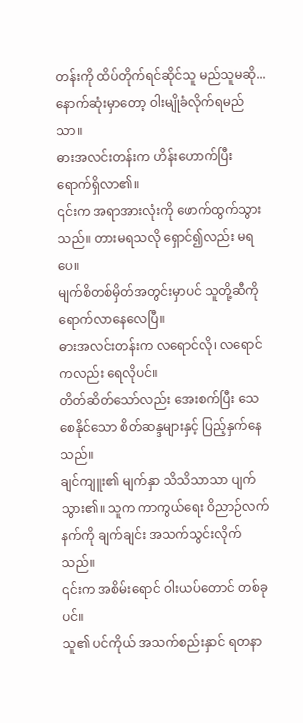တန်းကို ထိပ်တိုက်ရင်ဆိုင်သူ မည်သူမဆို...
နောက်ဆုံးမှာတော့ ဝါးမျိုခံလိုက်ရမည်သာ။
ဓားအလင်းတန်းက ဟိန်းဟောက်ပြီး ရောက်ရှိလာ၏။
၎င်းက အရာအားလုံးကို ဖောက်ထွက်သွားသည်။ တားမရသလို ရှောင်၍လည်း မရပေ။
မျက်စိတစ်မှိတ်အတွင်းမှာပင် သူတို့ဆီကို ရောက်လာနေလေပြီ။
ဓားအလင်းတန်းက လရောင်လို၊ လရောင်ကလည်း ရေလိုပင်။
တိတ်ဆိတ်သော်လည်း အေးစက်ပြီး သေစေနိုင်သော စိတ်ဆန္ဒများနှင့် ပြည့်နှက်နေသည်။
ချင်ကျူး၏ မျက်နှာ သိသိသာသာ ပျက်သွား၏။ သူက ကာကွယ်ရေး ဝိညာဉ်လက်နက်ကို ချက်ချင်း အသက်သွင်းလိုက်သည်။
၎င်းက အစိမ်းရောင် ဝါးယပ်တောင် တစ်ခုပင်။
သူ၏ ပင်ကိုယ် အသက်စည်းနှာင် ရတနာ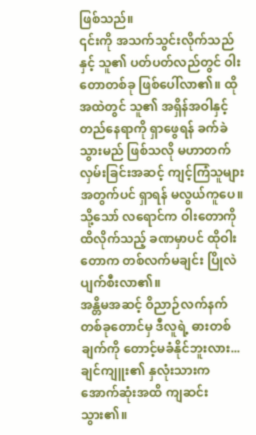ဖြစ်သည်။
၎င်းကို အသက်သွင်းလိုက်သည်နှင့် သူ၏ ပတ်ပတ်လည်တွင် ဝါးတောတစ်ခု ဖြစ်ပေါ်လာ၏။ ထိုအထဲတွင် သူ၏ အရှိန်အဝါနှင့် တည်နေရာကို ရှာဖွေရန် ခက်ခဲသွားမည် ဖြစ်သလို မဟာတက်လှမ်းခြင်းအဆင့် ကျင့်ကြံသူများအတွက်ပင် ရှာရန် မလွယ်ကူပေ။
သို့သော် လရောင်က ဝါးတောကို ထိလိုက်သည့် ခဏမှာပင် ထိုဝါးတောက တစ်လက်မချင်း ပြိုလဲပျက်စီးလာ၏။
အန္တိမအဆင့် ဝိညာဉ်လက်နက်တစ်ခုတောင်မှ ဒီလူရဲ့ ဓားတစ်ချက်ကို တောင့်မခံနိုင်ဘူးလား...
ချင်ကျူး၏ နှလုံးသားက အောက်ဆုံးအထိ ကျဆင်းသွား၏။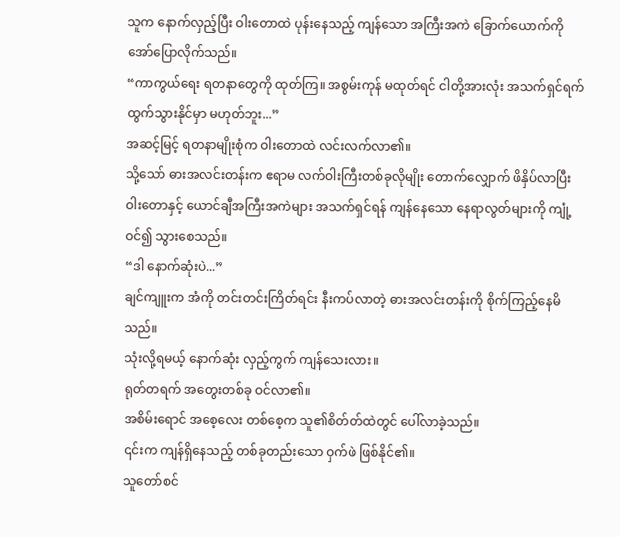သူက နောက်လှည့်ပြီး ဝါးတောထဲ ပုန်းနေသည့် ကျန်သော အကြီးအကဲ ခြောက်ယောက်ကို အော်ပြောလိုက်သည်။
“ကာကွယ်ရေး ရတနာတွေကို ထုတ်ကြ။ အစွမ်းကုန် မထုတ်ရင် ငါတို့အားလုံး အသက်ရှင်ရက် ထွက်သွားနိုင်မှာ မဟုတ်ဘူး...”
အဆင့်မြင့် ရတနာမျိုးစုံက ဝါးတောထဲ လင်းလက်လာ၏။
သို့သော် ဓားအလင်းတန်းက ဧရာမ လက်ဝါးကြီးတစ်ခုလိုမျိုး တောက်လျှောက် ဖိနှိပ်လာပြီး ဝါးတောနှင့် ယောင်ချီအကြီးအကဲများ အသက်ရှင်ရန် ကျန်နေသော နေရာလွတ်များကို ကျုံ့ဝင်၍ သွားစေသည်။
“ဒါ နောက်ဆုံးပဲ...”
ချင်ကျူးက အံကို တင်းတင်းကြိတ်ရင်း နီးကပ်လာတဲ့ ဓားအလင်းတန်းကို စိုက်ကြည့်နေမိသည်။
သုံးလို့ရမယ့် နောက်ဆုံး လှည့်ကွက် ကျန်သေးလား။
ရုတ်တရက် အတွေးတစ်ခု ဝင်လာ၏။
အစိမ်းရောင် အစေ့လေး တစ်စေ့က သူ၏စိတ်တ်ထဲတွင် ပေါ်လာခဲ့သည်။
၎င်းက ကျန်ရှိနေသည့် တစ်ခုတည်းသော ဝှက်ဖဲ ဖြစ်နိုင်၏။
သူတော်စင်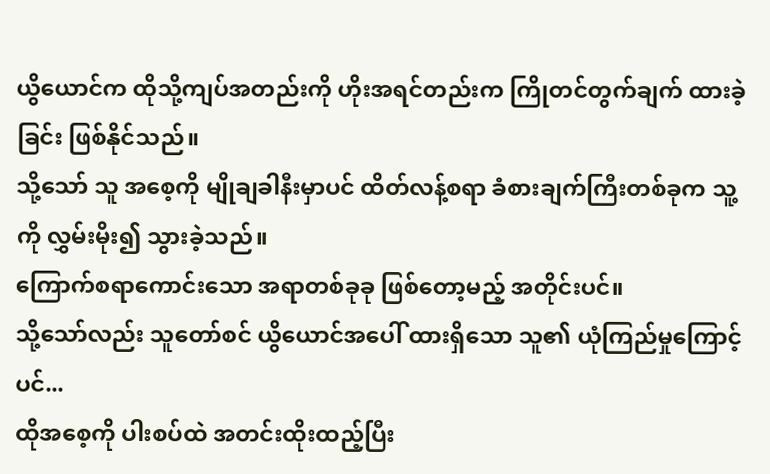ယွိယောင်က ထိုသို့ကျပ်အတည်းကို ဟိုးအရင်တည်းက ကြိုတင်တွက်ချက် ထားခဲ့ခြင်း ဖြစ်နိုင်သည်။
သို့သော် သူ အစေ့ကို မျိုချခါနီးမှာပင် ထိတ်လန့်စရာ ခံစားချက်ကြီးတစ်ခုက သူ့ကို လွှမ်းမိုး၍ သွားခဲ့သည်။
ကြောက်စရာကောင်းသော အရာတစ်ခုခု ဖြစ်တော့မည့် အတိုင်းပင်။
သို့သော်လည်း သူတော်စင် ယွိယောင်အပေါ် ထားရှိသော သူ၏ ယုံကြည်မှုကြောင့်ပင်...
ထိုအစေ့ကို ပါးစပ်ထဲ အတင်းထိုးထည့်ပြီး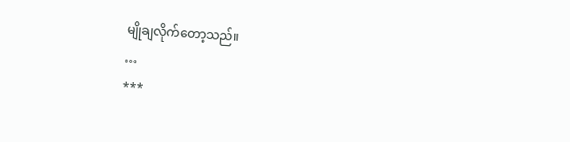မျိုချလိုက်တော့သည်။
…
***